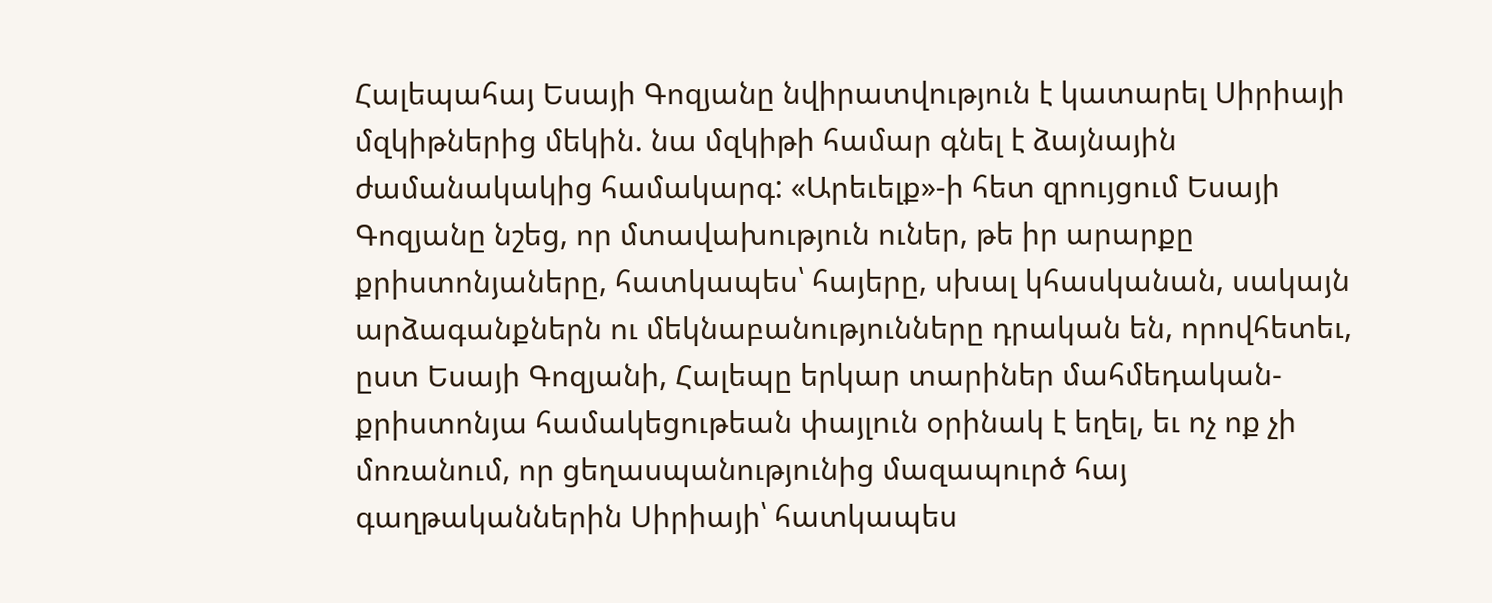Հալեպահայ Եսայի Գոզյանը նվիրատվություն է կատարել Սիրիայի մզկիթներից մեկին. նա մզկիթի համար գնել է ձայնային ժամանակակից համակարգ: «Արեւելք»-ի հետ զրույցում Եսայի Գոզյանը նշեց, որ մտավախություն ուներ, թե իր արարքը քրիստոնյաները, հատկապես՝ հայերը, սխալ կհասկանան, սակայն արձագանքներն ու մեկնաբանությունները դրական են, որովհետեւ, ըստ Եսայի Գոզյանի, Հալեպը երկար տարիներ մահմեդական-քրիստոնյա համակեցութեան փայլուն օրինակ է եղել, եւ ոչ ոք չի մոռանում, որ ցեղասպանությունից մազապուրծ հայ գաղթականներին Սիրիայի՝ հատկապես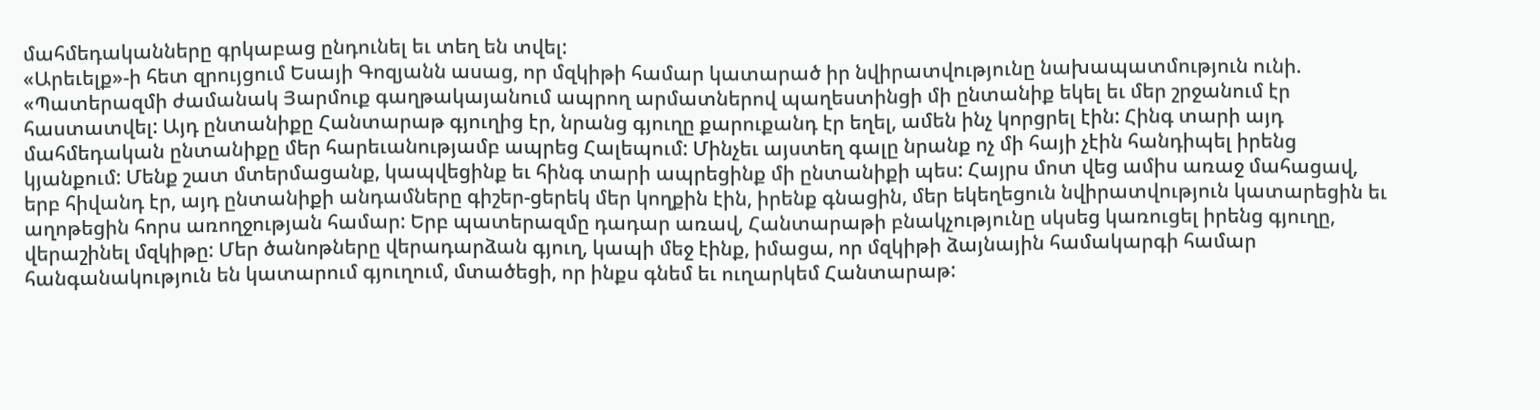մահմեդականները գրկաբաց ընդունել եւ տեղ են տվել:
«Արեւելք»-ի հետ զրույցում Եսայի Գոզյանն ասաց, որ մզկիթի համար կատարած իր նվիրատվությունը նախապատմություն ունի. «Պատերազմի ժամանակ Յարմուք գաղթակայանում ապրող արմատներով պաղեստինցի մի ընտանիք եկել եւ մեր շրջանում էր հաստատվել: Այդ ընտանիքը Հանտարաթ գյուղից էր, նրանց գյուղը քարուքանդ էր եղել, ամեն ինչ կորցրել էին: Հինգ տարի այդ մահմեդական ընտանիքը մեր հարեւանությամբ ապրեց Հալեպում: Մինչեւ այստեղ գալը նրանք ոչ մի հայի չէին հանդիպել իրենց կյանքում: Մենք շատ մտերմացանք, կապվեցինք եւ հինգ տարի ապրեցինք մի ընտանիքի պես: Հայրս մոտ վեց ամիս առաջ մահացավ, երբ հիվանդ էր, այդ ընտանիքի անդամները գիշեր-ցերեկ մեր կողքին էին, իրենք գնացին, մեր եկեղեցուն նվիրատվություն կատարեցին եւ աղոթեցին հորս առողջության համար: Երբ պատերազմը դադար առավ, Հանտարաթի բնակչությունը սկսեց կառուցել իրենց գյուղը, վերաշինել մզկիթը: Մեր ծանոթները վերադարձան գյուղ, կապի մեջ էինք, իմացա, որ մզկիթի ձայնային համակարգի համար հանգանակություն են կատարում գյուղում, մտածեցի, որ ինքս գնեմ եւ ուղարկեմ Հանտարաթ: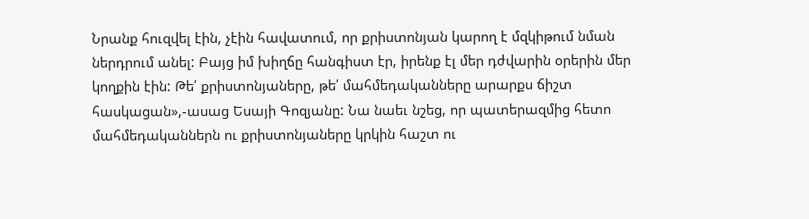Նրանք հուզվել էին, չէին հավատում, որ քրիստոնյան կարող է մզկիթում նման ներդրում անել: Բայց իմ խիղճը հանգիստ էր, իրենք էլ մեր դժվարին օրերին մեր կողքին էին: Թե՛ քրիստոնյաները, թե՛ մահմեդականները արարքս ճիշտ հասկացան»,-ասաց Եսայի Գոզյանը: Նա նաեւ նշեց, որ պատերազմից հետո մահմեդականներն ու քրիստոնյաները կրկին հաշտ ու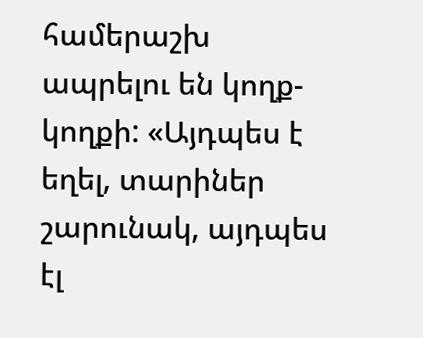համերաշխ ապրելու են կողք-կողքի: «Այդպես է եղել, տարիներ շարունակ, այդպես էլ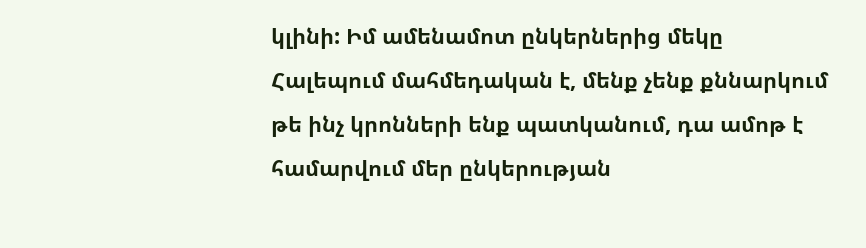կլինի: Իմ ամենամոտ ընկերներից մեկը Հալեպում մահմեդական է, մենք չենք քննարկում թե ինչ կրոնների ենք պատկանում, դա ամոթ է համարվում մեր ընկերության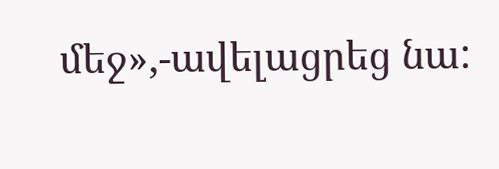մեջ»,-ավելացրեց նա: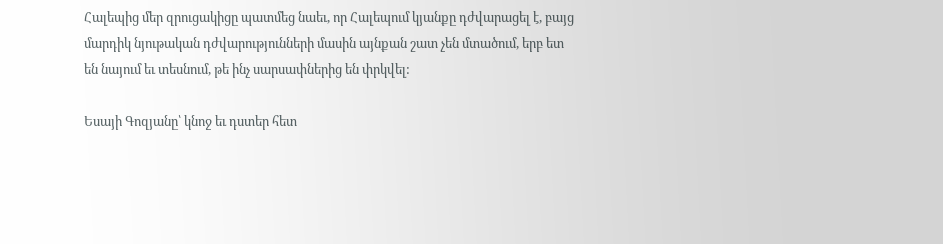Հալեպից մեր զրուցակիցը պատմեց նաեւ, որ Հալեպում կյանքը դժվարացել է, բայց մարդիկ նյութական դժվարությունների մասին այնքան շատ չեն մտածում, երբ ետ են նայում եւ տեսնում, թե ինչ սարսափներից են փրկվել:

Եսայի Գոզյանը՝ կնոջ եւ դստեր հետ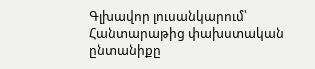Գլխավոր լուսանկարում՝ Հանտարաթից փախստական ընտանիքը